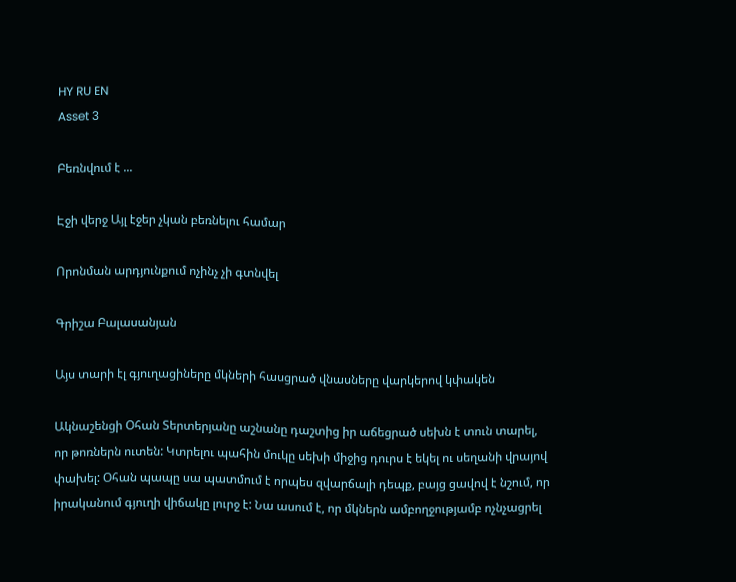HY RU EN
Asset 3

Բեռնվում է ...

Էջի վերջ Այլ էջեր չկան բեռնելու համար

Որոնման արդյունքում ոչինչ չի գտնվել

Գրիշա Բալասանյան

Այս տարի էլ գյուղացիները մկների հասցրած վնասները վարկերով կփակեն

Ակնաշենցի Օհան Տերտերյանը աշնանը դաշտից իր աճեցրած սեխն է տուն տարել, որ թոռներն ուտեն: Կտրելու պահին մուկը սեխի միջից դուրս է եկել ու սեղանի վրայով փախել: Օհան պապը սա պատմում է որպես զվարճալի դեպք, բայց ցավով է նշում, որ իրականում գյուղի վիճակը լուրջ է: Նա ասում է, որ մկներն ամբողջությամբ ոչնչացրել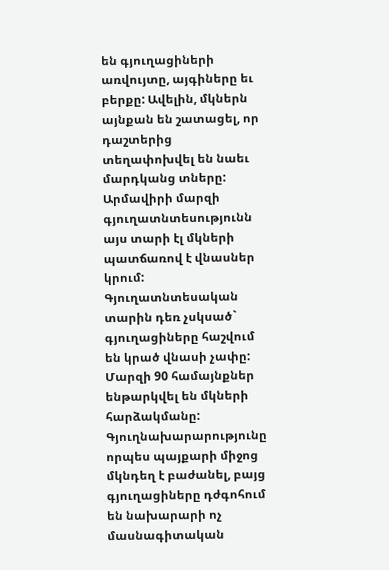են գյուղացիների առվույտը, այգիները եւ բերքը: Ավելին, մկներն այնքան են շատացել, որ դաշտերից տեղափոխվել են նաեւ մարդկանց տները: Արմավիրի մարզի գյուղատնտեսությունն այս տարի էլ մկների պատճառով է վնասներ կրում: Գյուղատնտեսական տարին դեռ չսկսած` գյուղացիները հաշվում են կրած վնասի չափը: Մարզի 90 համայնքներ ենթարկվել են մկների հարձակմանը: Գյուղնախարարությունը որպես պայքարի միջոց մկնդեղ է բաժանել, բայց գյուղացիները դժգոհում են նախարարի ոչ մասնագիտական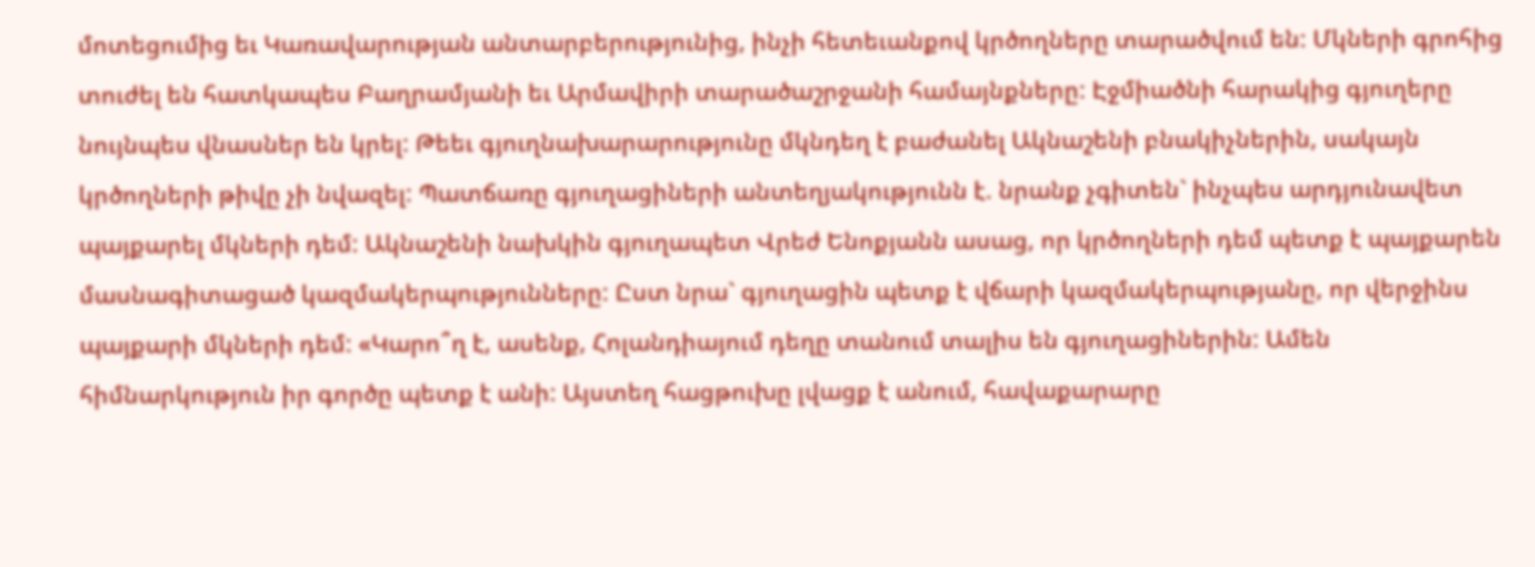մոտեցումից եւ Կառավարության անտարբերությունից, ինչի հետեւանքով կրծողները տարածվում են: Մկների գրոհից տուժել են հատկապես Բաղրամյանի եւ Արմավիրի տարածաշրջանի համայնքները: Էջմիածնի հարակից գյուղերը նույնպես վնասներ են կրել: Թեեւ գյուղնախարարությունը մկնդեղ է բաժանել Ակնաշենի բնակիչներին, սակայն կրծողների թիվը չի նվազել: Պատճառը գյուղացիների անտեղյակությունն է. նրանք չգիտեն` ինչպես արդյունավետ պայքարել մկների դեմ: Ակնաշենի նախկին գյուղապետ Վրեժ Ենոքյանն ասաց, որ կրծողների դեմ պետք է պայքարեն մասնագիտացած կազմակերպությունները: Ըստ նրա` գյուղացին պետք է վճարի կազմակերպությանը, որ վերջինս պայքարի մկների դեմ: «Կարո՞ղ է, ասենք, Հոլանդիայում դեղը տանում տալիս են գյուղացիներին: Ամեն հիմնարկություն իր գործը պետք է անի: Այստեղ հացթուխը լվացք է անում, հավաքարարը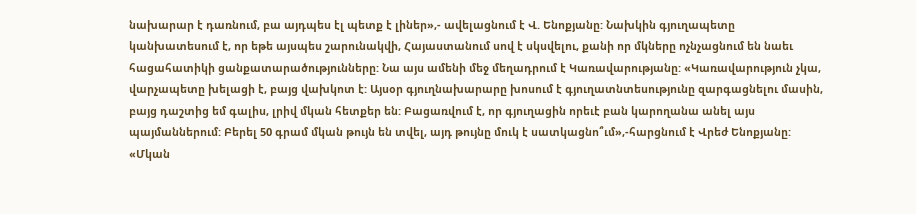նախարար է դառնում, բա այդպես էլ պետք է լիներ»,- ավելացնում է Վ. Ենոքյանը: Նախկին գյուղապետը կանխատեսում է, որ եթե այսպես շարունակվի, Հայաստանում սով է սկսվելու, քանի որ մկները ոչնչացնում են նաեւ հացահատիկի ցանքատարածությունները: Նա այս ամենի մեջ մեղադրում է Կառավարությանը: «Կառավարություն չկա, վարչապետը խելացի է, բայց վախկոտ է: Այսօր գյուղնախարարը խոսում է գյուղատնտեսությունը զարգացնելու մասին, բայց դաշտից եմ գալիս, լրիվ մկան հետքեր են: Բացառվում է, որ գյուղացին որեւէ բան կարողանա անել այս պայմաններում: Բերել 50 գրամ մկան թույն են տվել, այդ թույնը մուկ է սատկացնո՞ւմ»,-հարցնում է Վրեժ Ենոքյանը: «Մկան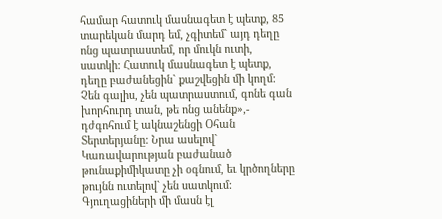համար հատուկ մասնագետ է պետք, 85 տարեկան մարդ եմ, չգիտեմ` այդ դեղը ոնց պատրաստեմ, որ մուկն ուտի, սատկի: Հատուկ մասնագետ է պետք, դեղը բաժանեցին` քաշվեցին մի կողմ: Չեն գալիս, չեն պատրաստում, գոնե գան խորհուրդ տան, թե ոնց անենք»,- դժգոհում է ակնաշենցի Օհան Տերտերյանը: Նրա ասելով` Կառավարության բաժանած թունաքիմիկատը չի օգնում, եւ կրծողները թույնն ուտելով` չեն սատկում: Գյուղացիների մի մասն էլ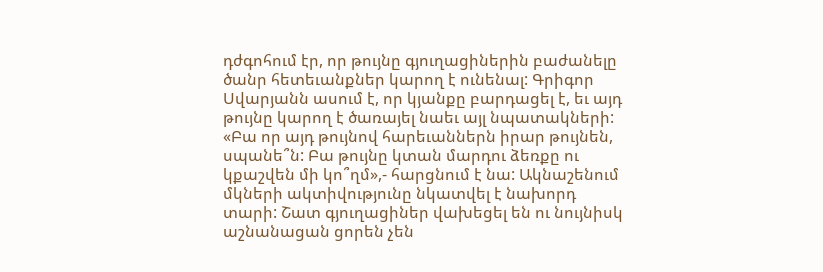դժգոհում էր, որ թույնը գյուղացիներին բաժանելը ծանր հետեւանքներ կարող է ունենալ: Գրիգոր Սվարյանն ասում է, որ կյանքը բարդացել է, եւ այդ թույնը կարող է ծառայել նաեւ այլ նպատակների: «Բա որ այդ թույնով հարեւաններն իրար թույնեն, սպանե՞ն: Բա թույնը կտան մարդու ձեռքը ու կքաշվեն մի կո՞ղմ»,- հարցնում է նա: Ակնաշենում մկների ակտիվությունը նկատվել է նախորդ տարի: Շատ գյուղացիներ վախեցել են ու նույնիսկ աշնանացան ցորեն չեն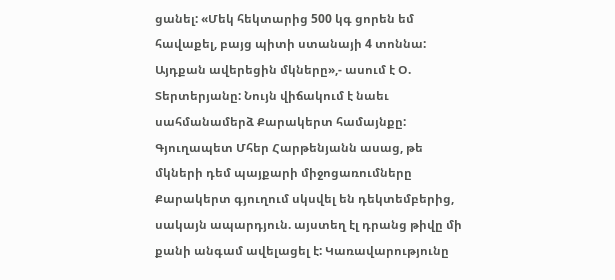ցանել: «Մեկ հեկտարից 500 կգ ցորեն եմ հավաքել, բայց պիտի ստանայի 4 տոննա: Այդքան ավերեցին մկները»,- ասում է Օ. Տերտերյանը: Նույն վիճակում է նաեւ սահմանամերձ Քարակերտ համայնքը: Գյուղապետ Մհեր Հարթենյանն ասաց, թե մկների դեմ պայքարի միջոցառումները Քարակերտ գյուղում սկսվել են դեկտեմբերից, սակայն ապարդյուն. այստեղ էլ դրանց թիվը մի քանի անգամ ավելացել է: Կառավարությունը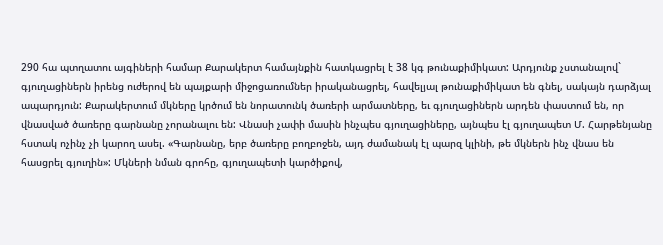290 հա պտղատու այգիների համար Քարակերտ համայնքին հատկացրել է 38 կգ թունաքիմիկատ: Արդյունք չստանալով` գյուղացիներն իրենց ուժերով են պայքարի միջոցառումներ իրականացրել, հավելյալ թունաքիմիկատ են գնել, սակայն դարձյալ ապարդյուն: Քարակերտում մկները կրծում են նորատունկ ծառերի արմատները, եւ գյուղացիներն արդեն փաստում են, որ վնասված ծառերը գարնանը չորանալու են: Վնասի չափի մասին ինչպես գյուղացիները, այնպես էլ գյուղապետ Մ. Հարթենյանը հստակ ոչինչ չի կարող ասել. «Գարնանը, երբ ծառերը բողբոջեն, այդ ժամանակ էլ պարզ կլինի, թե մկներն ինչ վնաս են հասցրել գյուղին»: Մկների նման գրոհը, գյուղապետի կարծիքով,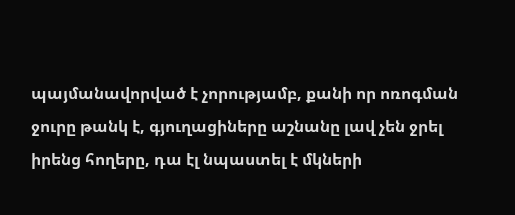պայմանավորված է չորությամբ, քանի որ ոռոգման ջուրը թանկ է, գյուղացիները աշնանը լավ չեն ջրել իրենց հողերը, դա էլ նպաստել է մկների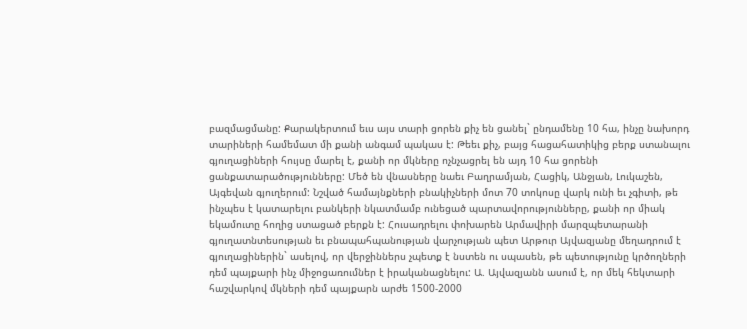բազմացմանը: Քարակերտում եւս այս տարի ցորեն քիչ են ցանել` ընդամենը 10 հա, ինչը նախորդ տարիների համեմատ մի քանի անգամ պակաս է: Թեեւ քիչ, բայց հացահատիկից բերք ստանալու գյուղացիների հույսը մարել է, քանի որ մկները ոչնչացրել են այդ 10 հա ցորենի ցանքատարածությունները: Մեծ են վնասները նաեւ Բաղրամյան, Հացիկ, Անջյան, Լուկաշեն, Այգեվան գյուղերում: Նշված համայնքների բնակիչների մոտ 70 տոկոսը վարկ ունի եւ չգիտի, թե ինչպես է կատարելու բանկերի նկատմամբ ունեցած պարտավորությունները, քանի որ միակ եկամուտը հողից ստացած բերքն է: Հուսադրելու փոխարեն Արմավիրի մարզպետարանի գյուղատնտեսության եւ բնապահպանության վարչության պետ Արթուր Այվազյանը մեղադրում է գյուղացիներին` ասելով, որ վերջիններս չպետք է նստեն ու սպասեն, թե պետությունը կրծողների դեմ պայքարի ինչ միջոցառումներ է իրականացնելու: Ա. Այվազյանն ասում է, որ մեկ հեկտարի հաշվարկով մկների դեմ պայքարն արժե 1500-2000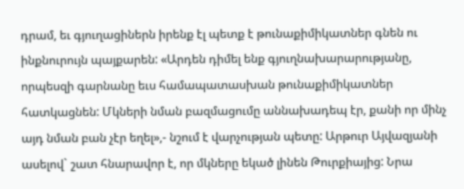դրամ, եւ գյուղացիներն իրենք էլ պետք է թունաքիմիկատներ գնեն ու ինքնուրույն պայքարեն: «Արդեն դիմել ենք գյուղնախարարությանը, որպեսզի գարնանը եւս համապատասխան թունաքիմիկատներ հատկացնեն: Մկների նման բազմացումը աննախադեպ էր, քանի որ մինչ այդ նման բան չէր եղել»,- նշում է վարչության պետը: Արթուր Այվազյանի ասելով` շատ հնարավոր է, որ մկները եկած լինեն Թուրքիայից: Նրա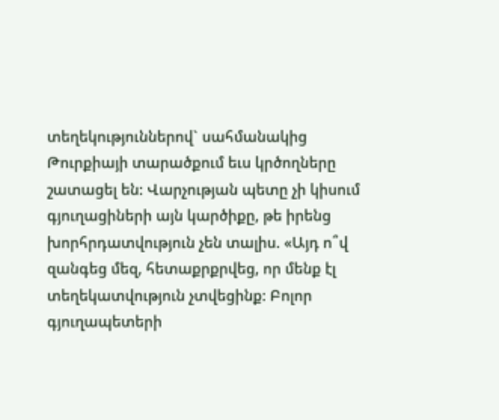տեղեկություններով` սահմանակից Թուրքիայի տարածքում եւս կրծողները շատացել են: Վարչության պետը չի կիսում գյուղացիների այն կարծիքը, թե իրենց խորհրդատվություն չեն տալիս. «Այդ ո՞վ զանգեց մեզ, հետաքրքրվեց, որ մենք էլ տեղեկատվություն չտվեցինք: Բոլոր գյուղապետերի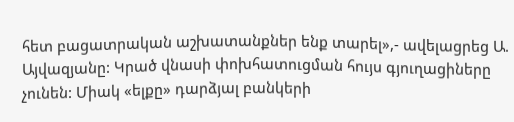հետ բացատրական աշխատանքներ ենք տարել»,- ավելացրեց Ա. Այվազյանը: Կրած վնասի փոխհատուցման հույս գյուղացիները չունեն: Միակ «ելքը» դարձյալ բանկերի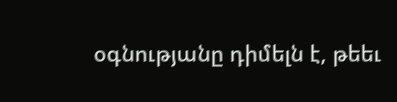օգնությանը դիմելն է, թեեւ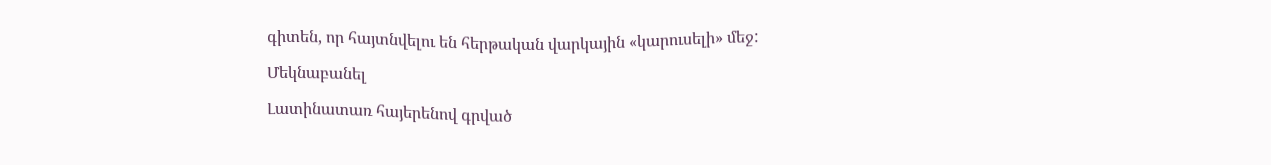գիտեն, որ հայտնվելու են հերթական վարկային «կարուսելի» մեջ:

Մեկնաբանել

Լատինատառ հայերենով գրված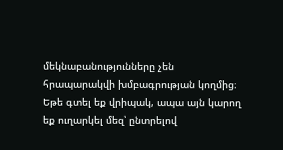մեկնաբանությունները չեն հրապարակվի խմբագրության կողմից։
Եթե գտել եք վրիպակ, ապա այն կարող եք ուղարկել մեզ՝ ընտրելով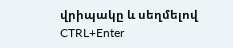վրիպակը և սեղմելով CTRL+Enter